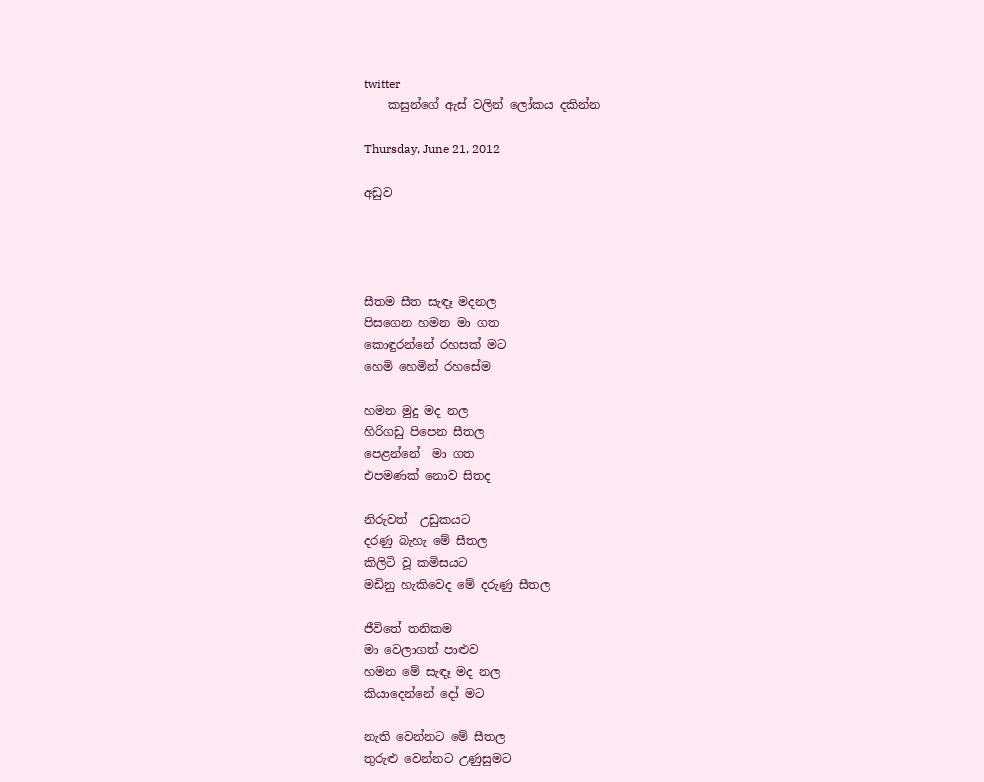twitter
    කසුන්ගේ ඇස් වලින් ලෝකය දකින්න

Thursday, June 21, 2012

අඩුව




සීතම සීත සැඳෑ මදනල
පිසගෙන හමන මා ගත
කොඳුරන්නේ රහසක් මට
හෙමි හෙමින් රහසේම

හමන මුදු මද නල
හිරිගඩු පිපෙන සීතල
පෙළන්නේ  මා ගත
එපමණක් නොව සිතද

නිරුවත්  උඩුකයට
දරණු බැහැ මේ සීතල
කිලිටි වූ කමිසයට
මඩිනු හැකිවෙද මේ දරුණු සීතල

ජීවිතේ තනිකම
මා වෙලාගත් පාළුව
හමන මේ සැඳෑ මද නල
කියාදෙන්නේ දෝ මට

නැති වෙන්නට මේ සීතල
තුරුළු වෙන්නට උණුසුමට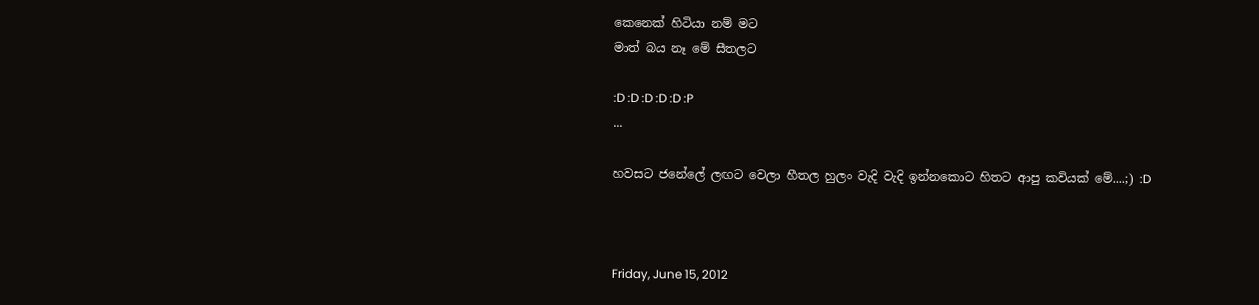කෙනෙක් හිටියා නම් මට
මාත් බය නෑ මේ සීතලට

:D :D :D :D :D :P
...

හවසට ජනේලේ ලඟට වෙලා හීතල හුලං වැදි වැදි ඉන්නකොට හිතට ආපු කවියක් මේ....;) :D



Friday, June 15, 2012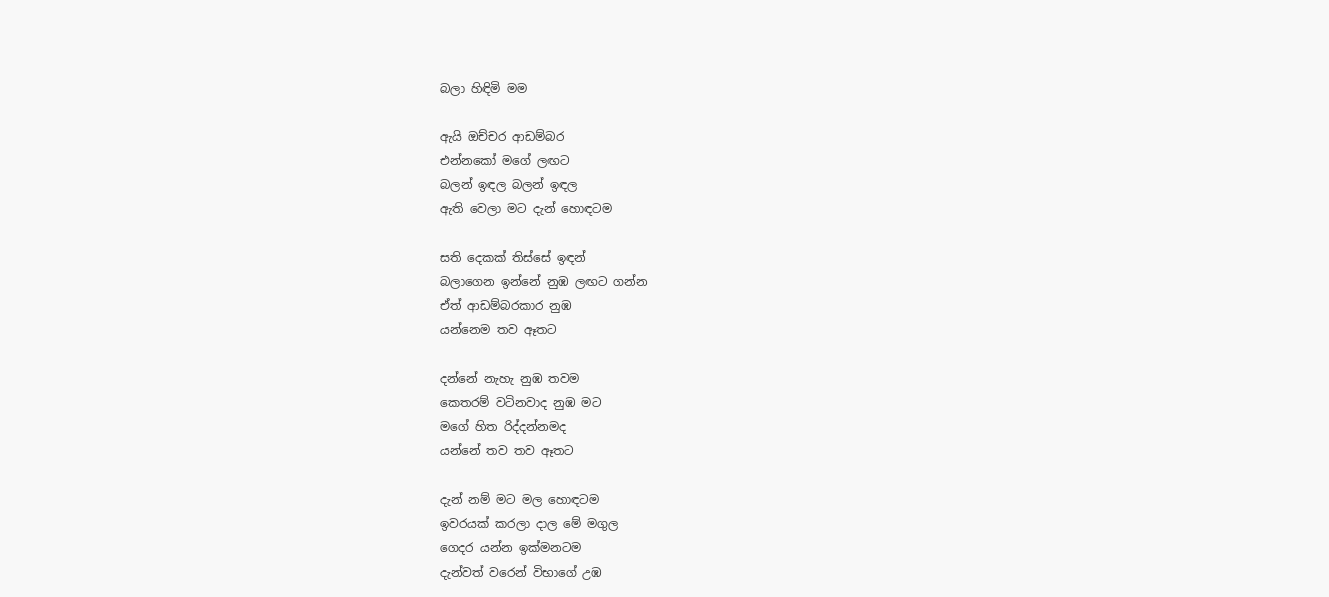බලා හිඳිමි මම

ඇයි ඔච්චර ආඩම්බර
එන්නකෝ මගේ ලඟට
බලන් ඉඳල බලන් ඉඳල
ඇති වෙලා මට දැන් හොඳටම

සති දෙකක් තිස්සේ ඉඳන්
බලාගෙන ඉන්නේ නුඹ ලඟට ගන්න
ඒත් ආඩම්බරකාර නුඹ
යන්නෙම තව ඈතට

දන්නේ නැහැ නුඹ තවම
කෙතරම් වටිනවාද නුඹ මට
මගේ හිත රිද්දන්නමද
යන්නේ තව තව ඈතට

දැන් නම් මට මල හොඳටම
ඉවරයක්‌ කරලා දාල මේ මගුල
ගෙදර යන්න ඉක්මනටම
දැන්වත් වරෙන් විභාගේ උඹ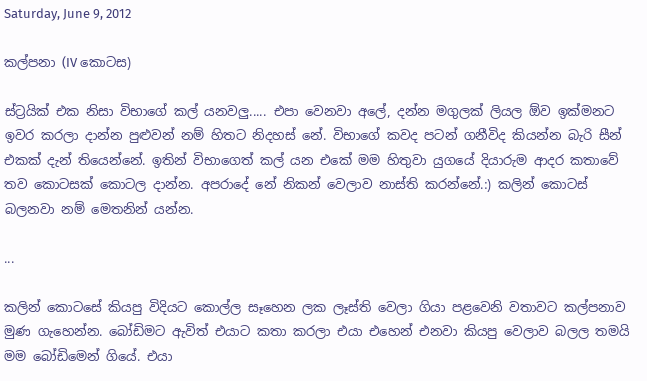Saturday, June 9, 2012

කල්පනා (IV කොටස)

ස්ට්‍රයික් එක නිසා විභාගේ කල් යනවලු..... එපා වෙනවා අලේ, දන්න මගුලක් ලියල ඕව ඉක්මනට ඉවර කරලා දාන්න පුළුවන් නම් හිතට නිදහස් නේ. විභාගේ කවද පටන් ගනීවිද කියන්න බැරි සීන් එකක් දැන් තියෙන්නේ. ඉතින් විභාගෙත් කල් යන එකේ මම හිතුවා යුගයේ දියාරුම ආදර කතාවේ තව කොටසක් කොටල දාන්න. අපරාදේ නේ නිකන් වෙලාව නාස්ති කරන්නේ.:) කලින් කොටස් බලනවා නම් මෙතනින් යන්න.

...

කලින් කොටසේ කියපු විදියට කොල්ල සෑහෙන ලක ලෑස්ති වෙලා ගියා පළවෙනි වතාවට කල්පනාව මුණ ගැහෙන්න. බෝඩිමට ඇවිත් එයාට කතා කරලා එයා එහෙන් එනවා කියපු වෙලාව බලල තමයි මම බෝඩිමෙන් ගියේ. එයා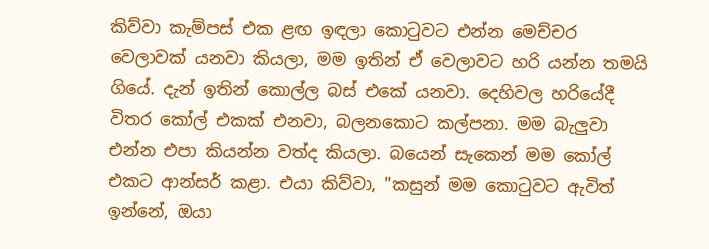කිව්වා කැම්පස් එක ළඟ ඉඳලා කොටුවට එන්න මෙච්චර වෙලාවක් යනවා කියලා, මම ඉතින් ඒ වෙලාවට හරි යන්න තමයි ගියේ. දැන් ඉතින් කොල්ල බස් එකේ යනවා. දෙහිවල හරියේදී විතර කෝල් එකක් එනවා, බලනකොට කල්පනා. මම බැලුවා එන්න එපා කියන්න වත්ද කියලා. බයෙන් සැකෙන් මම කෝල් එකට ආන්සර් කළා. එයා කිව්වා, "කසුන් මම කොටුවට ඇවිත් ඉන්නේ, ඔයා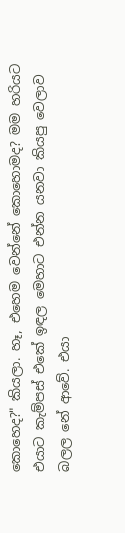කොහෙද?" කියලා. හෑ, එහෙම වෙන්නේ කොහොමද? මම හරියට එයාට කැම්පස් එකේ ඉඳල මෙහාට එන්න යනවා කියපු වෙලාව බලල නේ ආවේ. එයා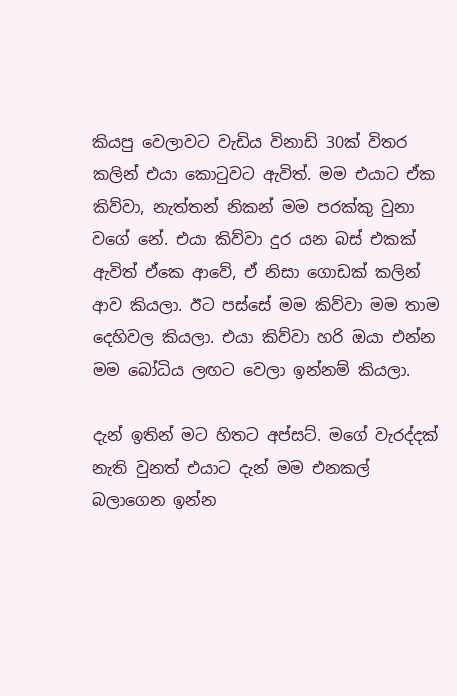කියපු වෙලාවට වැඩිය විනාඩි 30ක් විතර කලින් එයා කොටුවට ඇවිත්. මම එයාට ඒක කිව්වා, නැත්තන් නිකන් මම පරක්කු වුනා වගේ නේ. එයා කිව්වා දුර යන බස් එකක් ඇවිත් ඒකෙ ආවේ, ඒ නිසා ගොඩක් කලින් ආව කියලා. ඊට පස්සේ මම කිව්වා මම තාම දෙහිවල කියලා. එයා කිව්වා හරි ඔයා එන්න මම බෝධිය ලඟට වෙලා ඉන්නම් කියලා.

දැන් ඉතින් මට හිතට අප්සට්. මගේ වැරද්දක් නැති වුනත් එයාට දැන් මම එනකල් බලාගෙන ඉන්න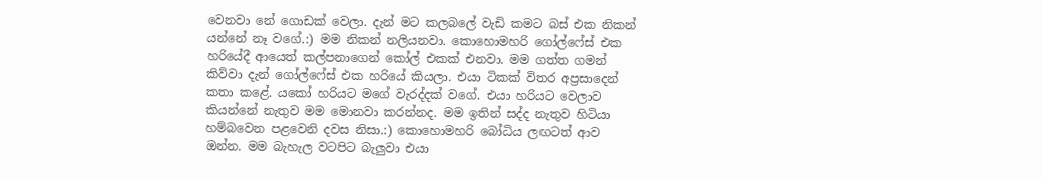වෙනවා නේ ගොඩක් වෙලා. දැන් මට කලබලේ වැඩි කමට බස් එක නිකන් යන්නේ නෑ වගේ.:) මම නිකන් නලියනවා. කොහොමහරි ගෝල්ෆේස් එක හරියේදී ආයෙත් කල්පනාගෙන් කෝල් එකක් එනවා. මම ගත්ත ගමන් කිව්වා දැන් ගෝල්ෆේස් එක හරියේ කියලා. එයා ටිකක් විතර අප්‍රසාදෙන් කතා කළේ. යකෝ හරියට මගේ වැරද්දක් වගේ. එයා හරියට වෙලාව කියන්නේ නැතුව මම මොනවා කරන්නද. මම ඉතින් සද්ද නැතුව හිටියා හම්බවෙන පළවෙනි දවස නිසා.:) කොහොමහරි බෝධිය ලඟටත් ආව ඔන්න. මම බැහැල වටපිට බැලුවා එයා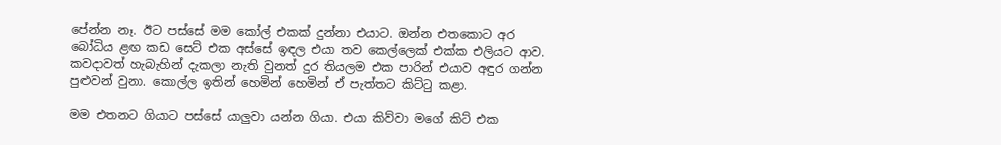පේන්න නෑ. ඊට පස්සේ මම කෝල් එකක් දුන්නා එයාට. ඔන්න එතකොට අර බෝධිය ළඟ කඩ සෙට් එක අස්සේ ඉඳල එයා තව කෙල්ලෙක් එක්ක එලියට ආව. කවදාවත් හැබැහින් දැකලා නැති වුනත් දුර තියලම එක පාරින් එයාව අඳුර ගන්න පුළුවන් වුනා. කොල්ල ඉතින් හෙමින් හෙමින් ඒ පැත්තට කිට්ටු කළා.

මම එතනට ගියාට පස්සේ යාලුවා යන්න ගියා. එයා කිව්වා මගේ කිට් එක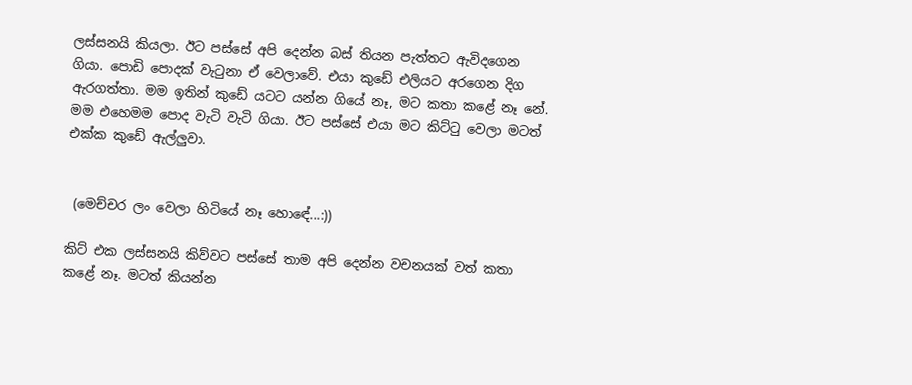ලස්සනයි කියලා. ඊට පස්සේ අපි දෙන්න බස් තියන පැත්තට ඇවිදගෙන ගියා. පොඩි පොදක් වැටුනා ඒ වෙලාවේ. එයා කුඩේ එලියට අරගෙන දිග ඇරගත්තා. මම ඉතින් කුඩේ යටට යන්න ගියේ නෑ, මට කතා කළේ නෑ නේ. මම එහෙමම පොද වැටි වැටි ගියා. ඊට පස්සේ එයා මට කිට්ටු වෙලා මටත් එක්ක කුඩේ ඇල්ලුවා.


 (මෙච්චර ලං වෙලා හිටියේ නෑ හොඳේ...:))

කිට් එක ලස්සනයි කිව්වට පස්සේ තාම අපි දෙන්න වචනයක් වත් කතා කළේ නෑ. මටත් කියන්න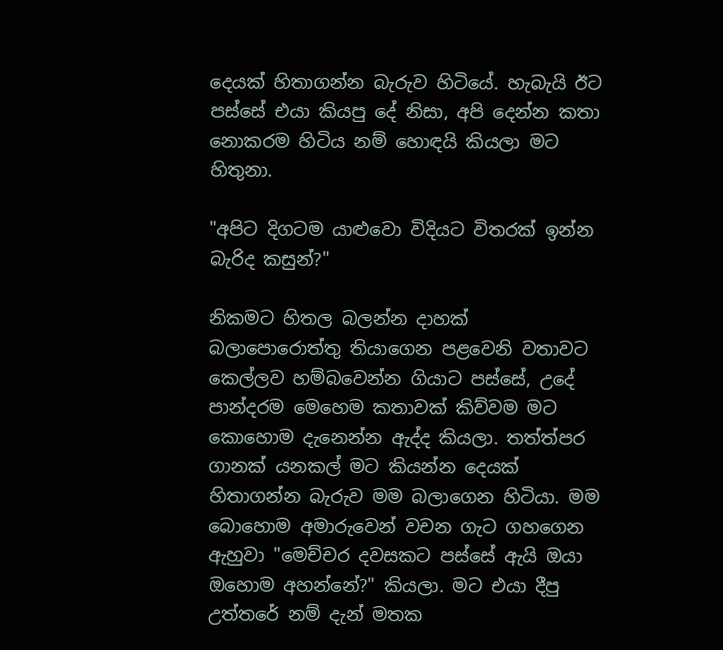දෙයක් හිතාගන්න බැරුව හිටියේ. හැබැයි ඊට පස්සේ එයා කියපු දේ නිසා, අපි දෙන්න කතා නොකරම හිටිය නම් හොඳයි කියලා මට හිතුනා.

"අපිට දිගටම යාළුවො විදියට විතරක් ඉන්න බැරිද කසුන්?"

නිකමට හිතල බලන්න දාහක් බලාපොරොත්තු තියාගෙන පළවෙනි වතාවට කෙල්ලව හම්බවෙන්න ගියාට පස්සේ, උදේ පාන්දරම මෙහෙම කතාවක් කිව්වම මට කොහොම දැනෙන්න ඇද්ද කියලා. තත්ත්පර ගානක් යනකල් මට කියන්න දෙයක් හිතාගන්න බැරුව මම බලාගෙන හිටියා. මම බොහොම අමාරුවෙන් වචන ගැට ගහගෙන ඇහුවා "මෙච්චර දවසකට පස්සේ ඇයි ඔයා ඔහොම අහන්නේ?" කියලා. මට එයා දීපු උත්තරේ නම් දැන් මතක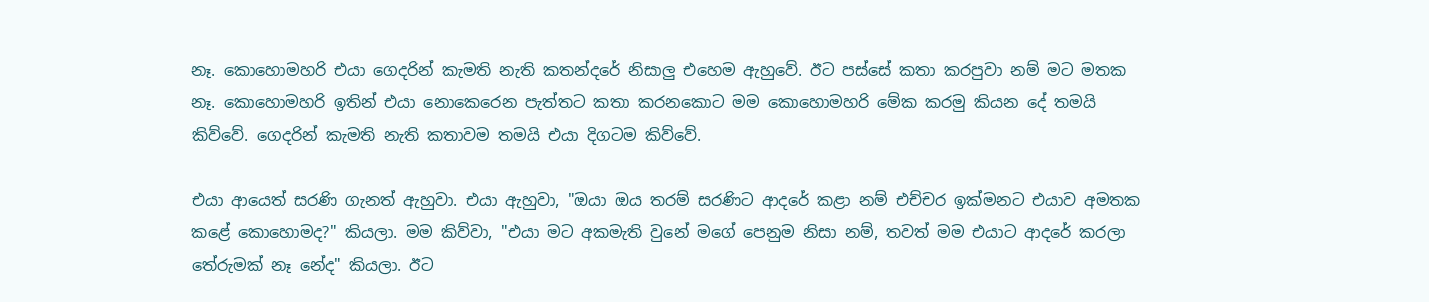නෑ. කොහොමහරි එයා ගෙදරින් කැමති නැති කතන්දරේ නිසාලු එහෙම ඇහුවේ. ඊට පස්සේ කතා කරපුවා නම් මට මතක නෑ. කොහොමහරි ඉතින් එයා නොකෙරෙන පැත්තට කතා කරනකොට මම කොහොමහරි මේක කරමු කියන දේ තමයි කිව්වේ. ගෙදරින් කැමති නැති කතාවම තමයි එයා දිගටම කිව්වේ.

එයා ආයෙත් සරණි ගැනත් ඇහුවා. එයා ඇහුවා, "ඔයා ඔය තරම් සරණිට ආදරේ කළා නම් එච්චර ඉක්මනට එයාව අමතක කළේ කොහොමද?" කියලා. මම කිව්වා, "එයා මට අකමැති වුනේ මගේ පෙනුම නිසා නම්, තවත් මම එයාට ආදරේ කරලා තේරුමක් නෑ නේද" කියලා. ඊට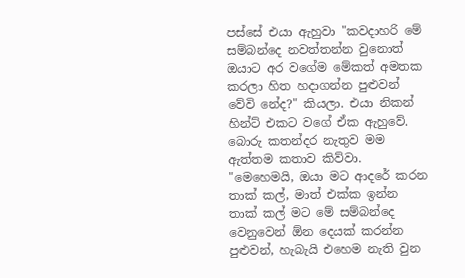පස්සේ එයා ඇහුවා "කවදාහරි මේ සම්බන්දෙ නවත්තන්න වුනොත් ඔයාට අර වගේම මේකත් අමතක කරලා හිත හදාගන්න පුළුවන් වේවි නේද?" කියලා. එයා නිකන් හින්ට් එකට වගේ ඒක ඇහුවේ. බොරු කතන්දර නැතුව මම ඇත්තම කතාව කිව්වා. "මෙහෙමයි, ඔයා මට ආදරේ කරන තාක් කල්, මාත් එක්ක ඉන්න තාක් කල් මට මේ සම්බන්දෙ වෙනුවෙන් ඕන දෙයක් කරන්න පුළුවන්, හැබැයි එහෙම නැති වුන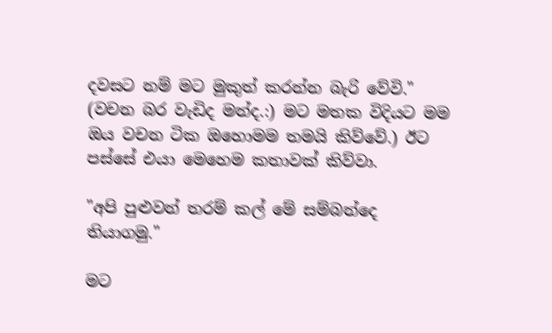දවසට නම් මට මුකුත් කරන්න බැරි වේවි." (වචන බර වැඩිද මන්ද.:) මට මතක විදියට මම ඔය වචන ටික ඔහොමම තමයි කිව්වේ.) ඊට පස්සේ එයා මෙහෙම කතාවක් කිව්වා.

"අපි පුළුවන් තරම් කල් මේ සම්බන්දෙ තියාගමු."

මට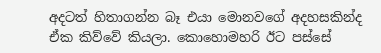අදටත් හිතාගන්න බෑ එයා මොනවගේ අදහසකින්ද ඒක කිව්වේ කියලා. කොහොමහරි ඊට පස්සේ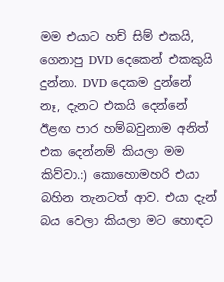මම එයාට හච් සිම් එකයි, ගෙනාපු DVD දෙකෙන් එකකුයි දුන්නා. DVD දෙකම දුන්නේ නෑ, දැනට එකයි දෙන්නේ ඊළඟ පාර හම්බවුනාම අනිත් එක දෙන්නම් කියලා මම කිව්වා.:) කොහොමහරි එයා බහින තැනටත් ආව. එයා දැන් බය වෙලා කියලා මට හොඳට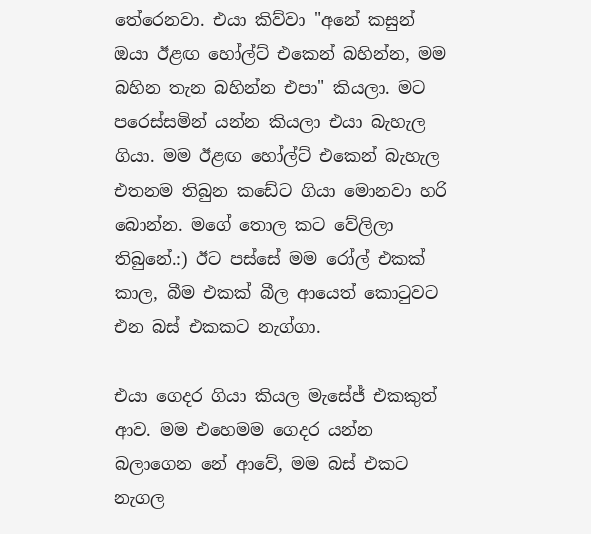තේරෙනවා. එයා කිව්වා "අනේ කසුන් ඔයා ඊළඟ හෝල්ට් එකෙන් බහින්න, මම බහින තැන බහින්න එපා" කියලා. මට පරෙස්සමින් යන්න කියලා එයා බැහැල ගියා. මම ඊළඟ හෝල්ට් එකෙන් බැහැල එතනම තිබුන කඩේට ගියා මොනවා හරි බොන්න. මගේ තොල කට වේලිලා තිබුනේ.:) ඊට පස්සේ මම රෝල් එකක් කාල, බීම එකක් බීල ආයෙත් කොටුවට එන බස් එකකට නැග්ගා.

එයා ගෙදර ගියා කියල මැසේජ් එකකුත් ආව. මම එහෙමම ගෙදර යන්න බලාගෙන නේ ආවේ, මම බස් එකට නැගල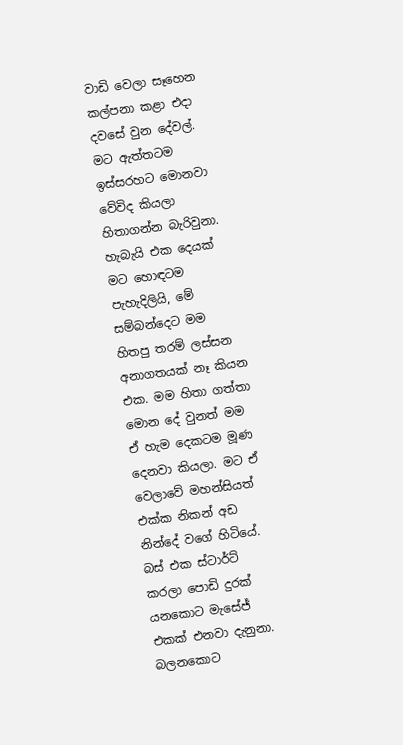වාඩි වෙලා සෑහෙන කල්පනා කළා එදා දවසේ වුන දේවල්. මට ඇත්තටම ඉස්සරහට මොනවා වේවිද කියලා හිතාගන්න බැරිවුනා. හැබැයි එක දෙයක් මට හොඳටම පැහැදිලියි, මේ සම්බන්දෙට මම හිතපු තරම් ලස්සන අනාගතයක් නෑ කියන එක. මම හිතා ගත්තා මොන දේ වුනත් මම ඒ හැම දෙකටම මූණ දෙනවා කියලා. මට ඒ වෙලාවේ මහන්සියත් එක්ක නිකන් අඩ නින්දේ වගේ හිටියේ. බස් එක ස්ටාර්ට් කරලා පොඩි දුරක් යනකොට මැසේජ් එකක් එනවා දැනුනා. බලනකොට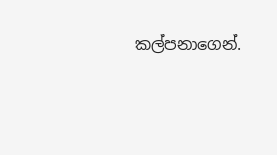කල්පනාගෙන්.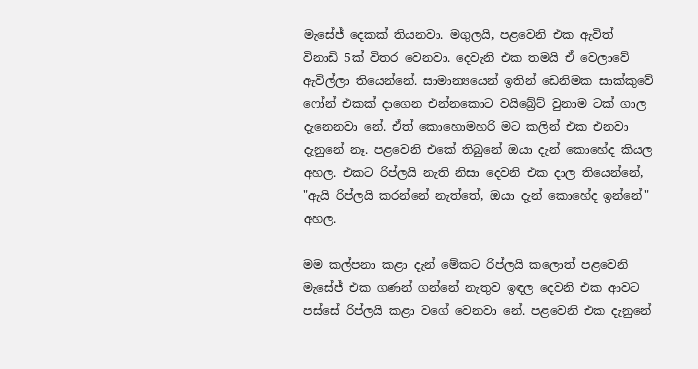මැසේජ් දෙකක් තියනවා. මගුලයි, පළවෙනි එක ඇවිත් විනාඩි 5ක් විතර වෙනවා. දෙවැනි එක තමයි ඒ වෙලාවේ ඇවිල්ලා තියෙන්නේ. සාමාන්‍යයෙන් ඉතින් ඩෙනිමක සාක්කුවේ ෆෝන් එකක් දාගෙන එන්නකොට වයිබ්‍රේට් වුනාම ටක් ගාල දැනෙනවා නේ. ඒත් කොහොමහරි මට කලින් එක එනවා දැනුනේ නෑ. පළවෙනි එකේ තිබුනේ ඔයා දැන් කොහේද කියල අහල. එකට රිප්ලයි නැති නිසා දෙවනි එක දාල තියෙන්නේ, "ඇයි රිප්ලයි කරන්නේ නැත්තේ, ඔයා දැන් කොහේද ඉන්නේ" අහල.

මම කල්පනා කළා දැන් මේකට රිප්ලයි කලොත් පළවෙනි මැසේජ් එක ගණන් ගන්නේ නැතුව ඉඳල දෙවනි එක ආවට පස්සේ රිප්ලයි කළා වගේ වෙනවා නේ. පළවෙනි එක දැනුනේ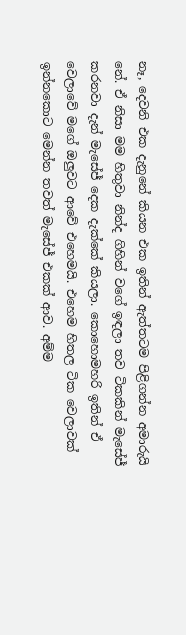නෑ, දෙවනි එක දැනුනේ කියන එක ඉතින් ඇත්තටම පිළිගන්න අමාරුයි නේ. ඒ නිසා මම හිතුවා නින්ද ගිහින් වගේ ඉඳලා තව ටිකකින් මැසේජ් කරනවා දැන් මැසේජ් දෙක දැක්කේ කියලා. කොහොමහරි ඉතින් ඒ වෙලාවේ මගේ ඔලුවට ආවේ එහෙමයි. එහෙම හිතල ටික වෙලාවක් ඉන්නකොට මෙන්න තවත් මැසේජ් එකක් ආව. අම්ම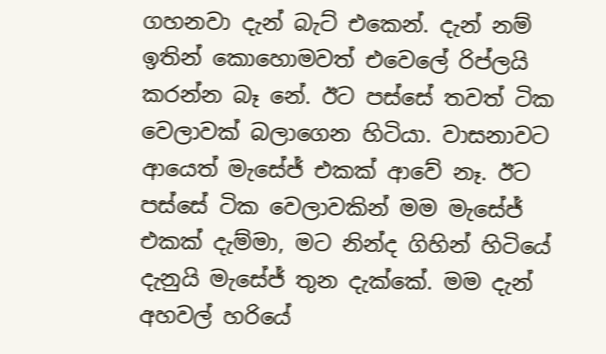ගහනවා දැන් බැට් එකෙන්. දැන් නම් ඉතින් කොහොමවත් එවෙලේ රිප්ලයි කරන්න බෑ නේ. ඊට පස්සේ තවත් ටික වෙලාවක් බලාගෙන හිටියා. වාසනාවට ආයෙත් මැසේජ් එකක් ආවේ නෑ. ඊට පස්සේ ටික වෙලාවකින් මම මැසේජ් එකක් දැම්මා, මට නින්ද ගිහින් හිටියේ දැනුයි මැසේජ් තුන දැක්කේ. මම දැන් අහවල් හරියේ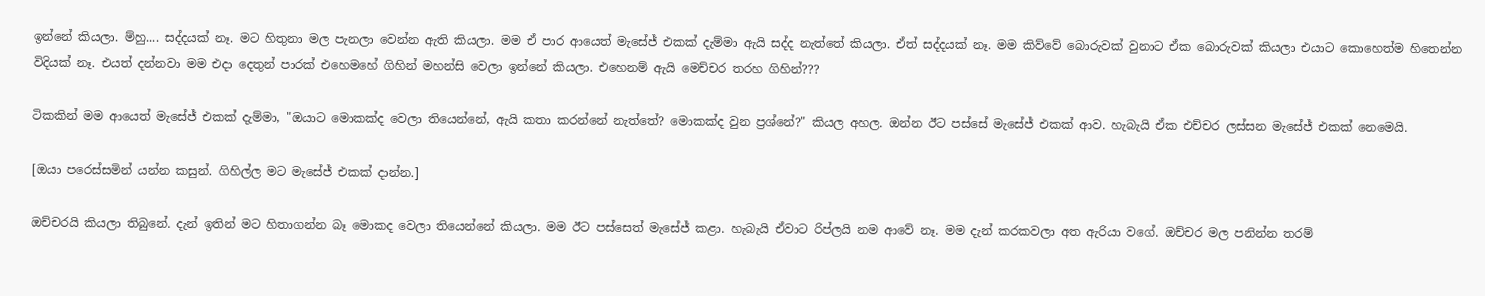ඉන්නේ කියලා. ම්හු.... සද්දයක් නෑ. මට හිතුනා මල පැනලා වෙන්න ඇති කියලා. මම ඒ පාර ආයෙත් මැසේජ් එකක් දැම්මා ඇයි සද්ද නැත්තේ කියලා. ඒත් සද්දයක් නෑ. මම කිව්වේ බොරුවක් වුනාට ඒක බොරුවක් කියලා එයාට කොහෙත්ම හිතෙන්න විදියක් නෑ. එයත් දන්නවා මම එදා දෙතුන් පාරක් එහෙමහේ ගිහින් මහන්සි වෙලා ඉන්නේ කියලා. එහෙනම් ඇයි මෙච්චර තරහ ගිහින්???

ටිකකින් මම ආයෙත් මැසේජ් එකක් දැම්මා, "ඔයාට මොකක්ද වෙලා තියෙන්නේ, ඇයි කතා කරන්නේ නැත්තේ? මොකක්ද වුන ප්‍රශ්නේ?" කියල අහල. ඔන්න ඊට පස්සේ මැසේජ් එකක් ආව. හැබැයි ඒක එච්චර ලස්සන මැසේජ් එකක් නෙමෙයි.

[ඔයා පරෙස්සමින් යන්න කසුන්. ගිහිල්ල මට මැසේජ් එකක් දාන්න.]

ඔච්චරයි කියලා තිබුනේ. දැන් ඉතින් මට හිතාගන්න බෑ මොකද වෙලා තියෙන්නේ කියලා. මම ඊට පස්සෙත් මැසේජ් කළා. හැබැයි ඒවාට රිප්ලයි නම ආවේ නෑ. මම දැන් කරකවලා අත ඇරියා වගේ. ඔච්චර මල පනින්න තරම්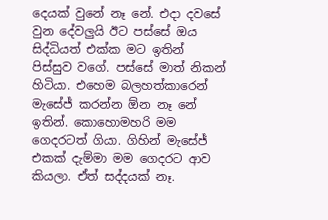දෙයක් වුනේ නෑ නේ. එදා දවසේ වුන දේවලුයි ඊට පස්සේ ඔය සිද්ධියත් එක්ක මට ඉතින් පිස්සුව වගේ. පස්සේ මාත් නිකන් හිටියා. එහෙම බලහත්කාරෙන් මැසේජ් කරන්න ඕන නෑ නේ ඉතින්. කොහොමහරි මම ගෙදරටත් ගියා. ගිහින් මැසේජ් එකක් දැම්මා මම ගෙදරට ආව කියලා. ඒත් සද්දයක් නෑ.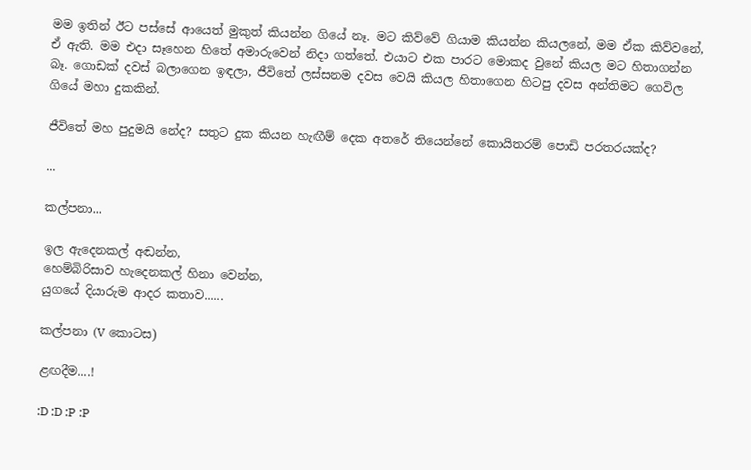මම ඉතින් ඊට පස්සේ ආයෙත් මුකුත් කියන්න ගියේ නෑ. මට කිව්වේ ගියාම කියන්න කියලනේ, මම ඒක කිව්වනේ, ඒ ඇති. මම එදා සෑහෙන හිතේ අමාරුවෙන් නිදා ගත්තේ. එයාට එක පාරට මොකද වුනේ කියල මට හිතාගන්න බෑ. ගොඩක් දවස් බලාගෙන ඉඳලා, ජීවිතේ ලස්සනම දවස වෙයි කියල හිතාගෙන හිටපු දවස අන්තිමට ගෙවිල ගියේ මහා දුකකින්.

ජීවිතේ මහ පුදුමයි නේද? සතුට දුක කියන හැඟීම් දෙක අතරේ තියෙන්නේ කොයිතරම් පොඩි පරතරයක්ද?

...

කල්පනා...

ඉල ඇදෙනකල් අඬන්න,
හෙම්බිරිසාව හැදෙනකල් හිනා වෙන්න,
යුගයේ දියාරුම ආදර කතාව......

කල්පනා (V කොටස)

ළඟදීම....!

:D :D :P :P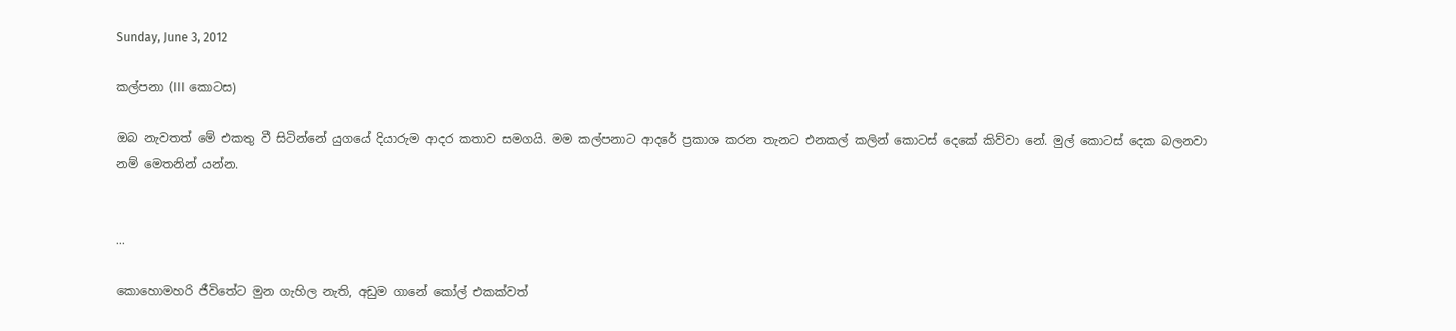Sunday, June 3, 2012

කල්පනා (III කොටස)

ඔබ නැවතත් මේ එකතු වී සිටින්නේ යුගයේ දියාරුම ආදර කතාව සමගයි. මම කල්පනාට ආදරේ ප්‍රකාශ කරන තැනට එනකල් කලින් කොටස් දෙකේ කිව්වා නේ. මුල් කොටස් දෙක බලනවා නම් මෙතනින් යන්න.


...

කොහොමහරි ජීවිතේට මුන ගැහිල නැති, අඩුම ගානේ කෝල් එකක්වත්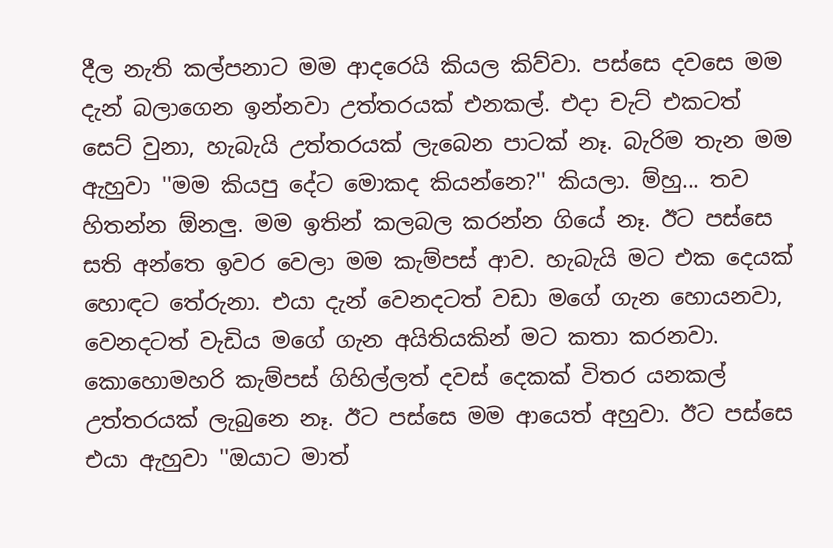දීල නැති කල්පනාට මම ආදරෙයි කියල කිව්වා. පස්සෙ දවසෙ මම දැන් බලාගෙන ඉන්නවා උත්තරයක් එනකල්. එදා චැට් එකටත් සෙට් වුනා, හැබැයි උත්තරයක් ලැබෙන පාටක් නෑ. බැරිම තැන මම ඇහුවා ''මම කියපු දේට මොකද කියන්නෙ?'' කියලා. ම්හු... තව හිතන්න ඕනලු. මම ඉතින් කලබල කරන්න ගියේ නෑ. ඊට පස්සෙ සති අන්තෙ ඉවර වෙලා මම කැම්පස් ආව. හැබැයි මට එක දෙයක් හොඳට තේරුනා. එයා දැන් වෙනදටත් වඩා මගේ ගැන හොයනවා, වෙනදටත් වැඩිය මගේ ගැන අයිතියකින් මට කතා කරනවා. කොහොමහරි කැම්පස් ගිහිල්ලත් දවස් දෙකක් විතර යනකල් උත්තරයක් ලැබුනෙ නෑ. ඊට පස්සෙ මම ආයෙත් අහුවා. ඊට පස්සෙ එයා ඇහුවා ''ඔයාට මාත්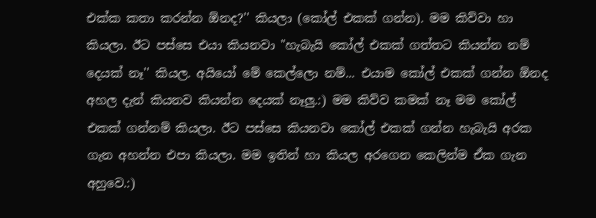එක්ක කතා කරන්න ඕනද?'' කියලා (කෝල් එකක් ගන්න). මම කිව්වා හා කියලා. ඊට පස්සෙ එයා කියනවා "හැබැයි කෝල් එකක් ගත්තට කියන්න නම් දෙයක් නෑ'' කියල. අයියෝ මේ කෙල්ලො නම්... එයාම කෝල් එකක් ගන්න ඕනද අහල දැන් කියනව කියන්න දෙයක් නෑලු.:) මම කිව්ව කමක් නෑ මම කෝල් එකක් ගන්නම් කියලා. ඊට පස්සෙ කියනවා කෝල් එකක් ගන්න හැබැයි අරක ගැන අහන්න එපා කියලා. මම ඉතින් හා කියල අරගෙන කෙලින්ම ඒක ගැන අහුවෙ.:)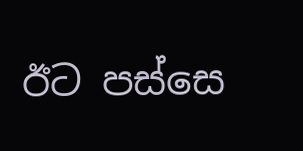ඊට පස්සෙ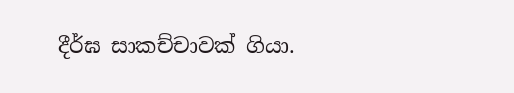දීර්ඝ සාකච්චාවක් ගියා.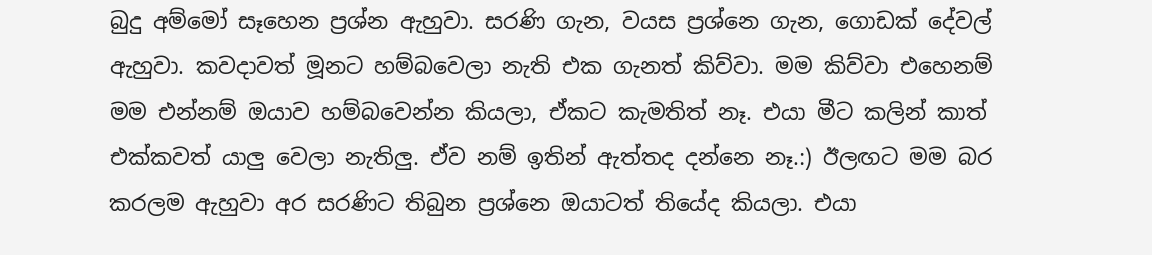බුදු අම්මෝ සෑහෙන ප්‍රශ්න ඇහුවා. සරණි ගැන, වයස ප්‍රශ්නෙ ගැන, ගොඩක් දේවල් ඇහුවා. කවදාවත් මූනට හම්බවෙලා නැති එක ගැනත් කිව්වා. මම කිව්වා එහෙනම් මම එන්නම් ඔයාව හම්බවෙන්න කියලා, ඒකට කැමතිත් නෑ. එයා මීට කලින් කාත් එක්කවත් යාලු වෙලා නැතිලු. ඒව නම් ඉතින් ඇත්තද දන්නෙ නෑ.:) ඊලඟට මම බර කරලම ඇහුවා අර සරණිට තිබුන ප්‍රශ්නෙ ඔයාටත් තියේද කියලා. එයා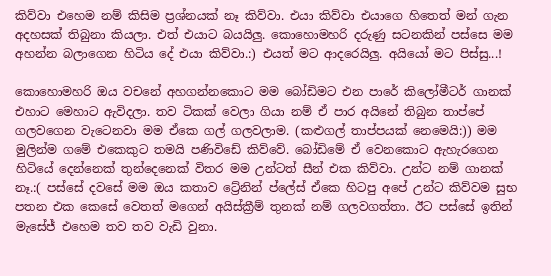කිව්වා එහෙම නම් කිසිම ප්‍රශ්නයක් නෑ කිව්වා. එයා කිව්වා එයාගෙ හිතෙත් මන් ගැන අදහසක් තිබුනා කියලා. එත් එයාට බයයිලු. කොහොමහරි දරුණු සටනකින් පස්සෙ මම අහන්න බලාගෙන හිටිය දේ එයා කිව්වා.:) එයත් මට ආදරෙයිලු. අයියෝ මට පිස්සු...!

කොහොමහරි ඔය වචනේ අහගන්නකොට මම බෝඩිමට එන පාරේ කිලෝමීටර් ගානක් එහාට මෙහාට ඇවිදලා. තව ටිකක් වෙලා ගියා නම් ඒ පාර අයිනේ තිබුන තාප්පේ ගලවගෙන වැටෙනවා මම ඒකෙ ගල් ගලවලාම. (කළුගල් තාප්පයක් නෙමෙයි:)) මම මුලින්ම ගමේ එකෙකුට තමයි පණිවිඩේ කිව්වේ. බෝඩිමේ ඒ වෙනකොට ඇහැරගෙන හිටියේ දෙන්නෙක් තුන්දෙනෙක් විතර මම උන්ටත් සීන් එක කිව්වා. උන්ට නම් ගානක් නෑ.:( පස්සේ දවසේ මම ඔය කතාව ට්‍රේනින් ප්ලේස් ඒකෙ හිටපු අපේ උන්ට කිව්වම සුභ පතන එක කෙසේ වෙතත් මගෙන් අයිස්ක්‍රීම් තුනක් නම් ගලවගත්තා. ඊට පස්සේ ඉතින් මැසේජ් එහෙම තව තව වැඩි වුනා.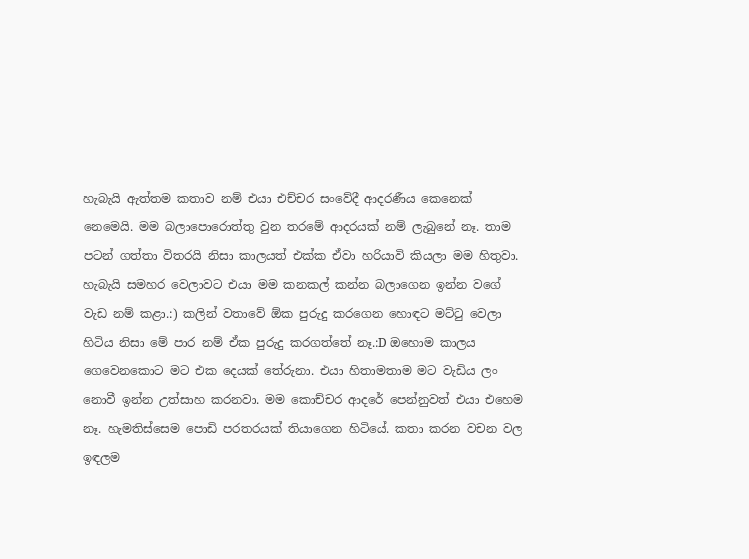හැබැයි ඇත්තම කතාව නම් එයා එච්චර සංවේදී ආදරණීය කෙනෙක් නෙමෙයි. මම බලාපොරොත්තු වුන තරමේ ආදරයක් නම් ලැබුනේ නෑ. තාම පටන් ගත්තා විතරයි නිසා කාලයත් එක්ක ඒවා හරියාවි කියලා මම හිතුවා. හැබැයි සමහර වෙලාවට එයා මම කනකල් කන්න බලාගෙන ඉන්න වගේ වැඩ නම් කළා.:) කලින් වතාවේ ඕක පුරුදු කරගෙන හොඳට මට්ටු වෙලා හිටිය නිසා මේ පාර නම් ඒක පුරුදු කරගත්තේ නෑ.:D ඔහොම කාලය ගෙවෙනකොට මට එක දෙයක් තේරුනා. එයා හිතාමතාම මට වැඩිය ලං නොවී ඉන්න උත්සාහ කරනවා. මම කොච්චර ආදරේ පෙන්නුවත් එයා එහෙම නෑ. හැමතිස්සෙම පොඩි පරතරයක් තියාගෙන හිටියේ. කතා කරන වචන වල ඉඳලම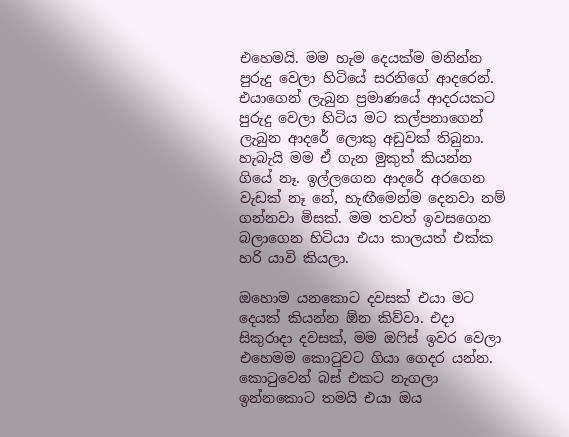එහෙමයි. මම හැම දෙයක්ම මනින්න පුරුදු වෙලා හිටියේ සරනිගේ ආදරෙන්. එයාගෙන් ලැබුන ප්‍රමාණයේ ආදරයකට පුරුදු වෙලා හිටිය මට කල්පනාගෙන් ලැබුන ආදරේ ලොකු අඩුවක් තිබුනා. හැබැයි මම ඒ ගැන මුකුත් කියන්න ගියේ නෑ. ඉල්ලගෙන ආදරේ අරගෙන වැඩක් නෑ නේ, හැඟීමෙන්ම දෙනවා නම් ගන්නවා මිසක්. මම තවත් ඉවසගෙන බලාගෙන හිටියා එයා කාලයත් එක්ක හරි යාවි කියලා.

ඔහොම යනකොට දවසක් එයා මට දෙයක් කියන්න ඕන කිව්වා. එදා සිකුරාදා දවසක්, මම ඔෆිස් ඉවර වෙලා එහෙමම කොටුවට ගියා ගෙදර යන්න. කොටුවෙන් බස් එකට නැගලා ඉන්නකොට තමයි එයා ඔය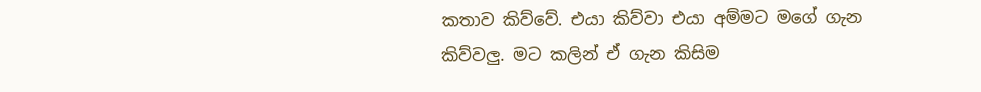කතාව කිව්වේ. එයා කිව්වා එයා අම්මට මගේ ගැන කිව්වලු. මට කලින් ඒ ගැන කිසිම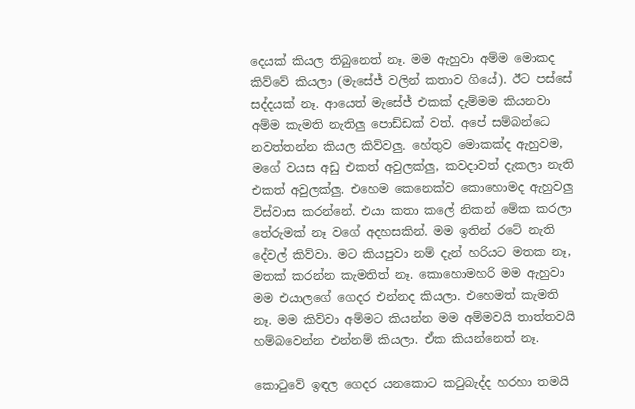දෙයක් කියල තිබුනෙත් නෑ. මම ඇහුවා අම්ම මොකද කිව්වේ කියලා (මැසේජ් වලින් කතාව ගියේ). ඊට පස්සේ සද්දයක් නෑ. ආයෙත් මැසේජ් එකක් දැම්මම කියනවා අම්ම කැමති නැතිලු පොඩ්ඩක් වත්. අපේ සම්බන්ධෙ නවත්තන්න කියල කිව්වලු. හේතුව මොකක්ද ඇහුවම, මගේ වයස අඩු එකත් අවුලක්ලු, කවදාවත් දැකලා නැති එකත් අවුලක්ලු. එහෙම කෙනෙක්ව කොහොමද ඇහුවලු විස්වාස කරන්නේ. එයා කතා කලේ නිකන් මේක කරලා තේරුමක් නෑ වගේ අදහසකින්. මම ඉතින් රටේ නැති දේවල් කිව්වා. මට කියපුවා නම් දැන් හරියට මතක නෑ, මතක් කරන්න කැමතිත් නෑ. කොහොමහරි මම ඇහුවා මම එයාලගේ ගෙදර එන්නද කියලා. එහෙමත් කැමති නෑ. මම කිව්වා අම්මට කියන්න මම අම්මවයි තාත්තවයි හම්බවෙන්න එන්නම් කියලා. ඒක කියන්නෙත් නෑ.

කොටුවේ ඉඳල ගෙදර යනකොට කටුබැද්ද හරහා තමයි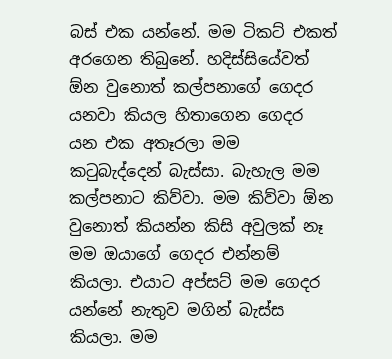බස් එක යන්නේ. මම ටිකට් එකත් අරගෙන තිබුනේ. හදිස්සියේවත් ඕන වුනොත් කල්පනාගේ ගෙදර යනවා කියල හිතාගෙන ගෙදර යන එක අතෑරලා මම කටුබැද්දෙන් බැස්සා. බැහැල මම කල්පනාට කිව්වා. මම කිව්වා ඕන වුනොත් කියන්න කිසි අවුලක් නෑ මම ඔයාගේ ගෙදර එන්නම් කියලා. එයාට අප්සට් මම ගෙදර යන්නේ නැතුව මගින් බැස්ස කියලා. මම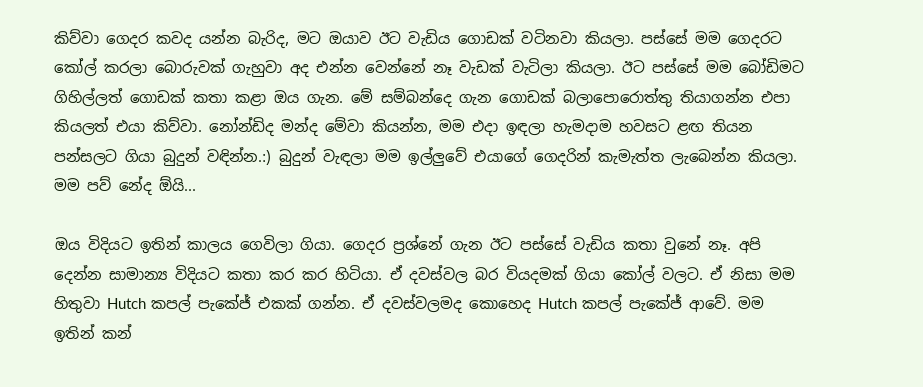කිව්වා ගෙදර කවද යන්න බැරිද, මට ඔයාව ඊට වැඩිය ගොඩක් වටිනවා කියලා. පස්සේ මම ගෙදරට කෝල් කරලා බොරුවක් ගැහුවා අද එන්න වෙන්නේ නෑ වැඩක් වැටිලා කියලා. ඊට පස්සේ මම බෝඩිමට ගිහිල්ලත් ගොඩක් කතා කළා ඔය ගැන. මේ සම්බන්දෙ ගැන ගොඩක් බලාපොරොත්තු තියාගන්න එපා කියලත් එයා කිව්වා. නෝන්ඩිද මන්ද මේවා කියන්න, මම එදා ඉඳලා හැමදාම හවසට ළඟ තියන පන්සලට ගියා බුදුන් වඳින්න.:) බුදුන් වැඳලා මම ඉල්ලුවේ එයාගේ ගෙදරින් කැමැත්ත ලැබෙන්න කියලා. මම පව් නේද ඕයි...

ඔය විදියට ඉතින් කාලය ගෙවිලා ගියා. ගෙදර ප්‍රශ්නේ ගැන ඊට පස්සේ වැඩිය කතා වුනේ නෑ. අපි දෙන්න සාමාන්‍ය විදියට කතා කර කර හිටියා. ඒ දවස්වල බර වියදමක් ගියා කෝල් වලට. ඒ නිසා මම හිතුවා Hutch කපල් පැකේජ් එකක් ගන්න. ඒ දවස්වලමද කොහෙද Hutch කපල් පැකේජ් ආවේ. මම ඉතින් කන්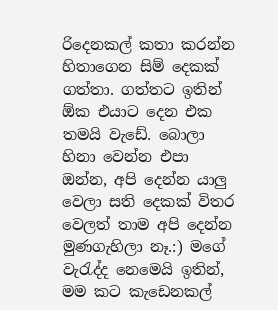රිදෙනකල් කතා කරන්න හිතාගෙන සිම් දෙකක් ගත්තා. ගත්තට ඉතින් ඕක එයාට දෙන එක තමයි වැඩේ. බොලා හිනා වෙන්න එපා ඔන්න, අපි දෙන්න යාලු වෙලා සති දෙකක් විතර වෙලත් තාම අපි දෙන්න මුණගැහිලා නෑ.:) මගේ වැරැද්ද නෙමෙයි ඉතින්, මම කට කැඩෙනකල්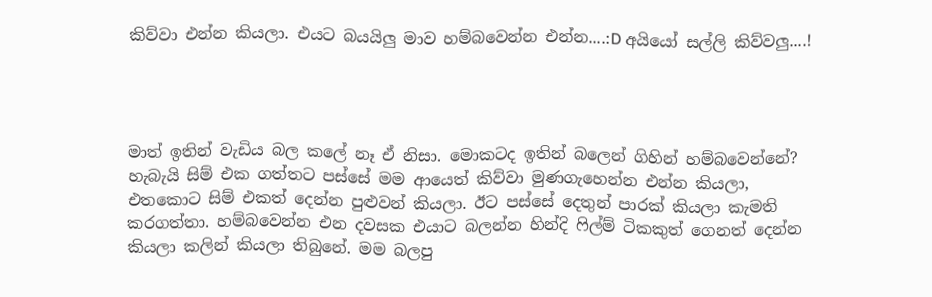කිව්වා එන්න කියලා. එයට බයයිලු මාව හම්බවෙන්න එන්න....:D අයියෝ සල්ලි කිව්වලු....!




මාත් ඉතින් වැඩිය බල කලේ නෑ ඒ නිසා. මොකටද ඉතින් බලෙන් ගිහින් හම්බවෙන්නේ? හැබැයි සිම් එක ගත්තට පස්සේ මම ආයෙත් කිව්වා මුණගැහෙන්න එන්න කියලා, එතකොට සිම් එකත් දෙන්න පුළුවන් කියලා. ඊට පස්සේ දෙතුන් පාරක් කියලා කැමති කරගත්තා. හම්බවෙන්න එන දවසක එයාට බලන්න හින්දි ෆිල්ම් ටිකකුත් ගෙනත් දෙන්න කියලා කලින් කියලා තිබුනේ. මම බලපු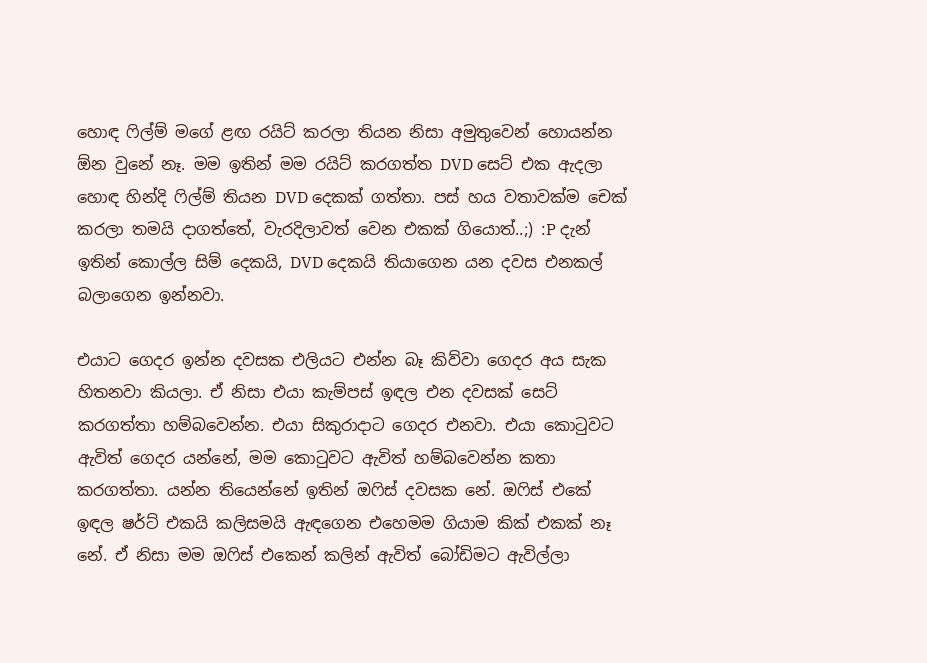හොඳ ෆිල්ම් මගේ ළඟ රයිට් කරලා තියන නිසා අමුතුවෙන් හොයන්න ඕන වුනේ නෑ. මම ඉතින් මම රයිට් කරගත්ත DVD සෙට් එක ඇදලා හොඳ හින්දි ෆිල්ම් තියන DVD දෙකක් ගත්තා. පස් හය වතාවක්ම චෙක් කරලා තමයි දාගත්තේ, වැරදිලාවත් වෙන එකක් ගියොත්..;) :P දැන් ඉතින් කොල්ල සිම් දෙකයි, DVD දෙකයි තියාගෙන යන දවස එනකල් බලාගෙන ඉන්නවා.

එයාට ගෙදර ඉන්න දවසක එලියට එන්න බෑ කිව්වා ගෙදර අය සැක හිතනවා කියලා. ඒ නිසා එයා කැම්පස් ඉඳල එන දවසක් සෙට් කරගත්තා හම්බවෙන්න. එයා සිකුරාදාට ගෙදර එනවා. එයා කොටුවට ඇවිත් ගෙදර යන්නේ, මම කොටුවට ඇවිත් හම්බවෙන්න කතා කරගත්තා. යන්න තියෙන්නේ ඉතින් ඔෆිස් දවසක නේ. ඔෆිස් එකේ ඉඳල ෂර්ට් එකයි කලිසමයි ඇඳගෙන එහෙමම ගියාම කික් එකක් නෑ නේ. ඒ නිසා මම ඔෆිස් එකෙන් කලින් ඇවිත් බෝඩිමට ඇවිල්ලා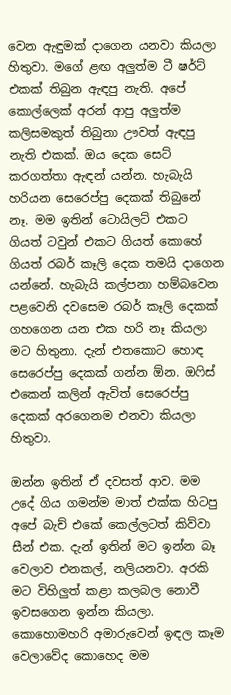වෙන ඇඳුමක් දාගෙන යනවා කියලා හිතුවා. මගේ ළඟ අලුත්ම ටී ෂර්ට් එකක් තිබුන ඇඳපු නැති. අපේ කොල්ලෙක් අරන් ආපු අලුත්ම කලිසමකුත් තිබුනා ඌවත් ඇඳපු නැති එකක්. ඔය දෙක සෙට් කරගත්තා ඇඳන් යන්න. හැබැයි හරියන සෙරෙප්පු දෙකක් තිබුනේ නෑ. මම ඉතින් ටොයිලට් එකට ගියත් ටවුන් එකට ගියත් කොහේ ගියත් රබර් කෑලි දෙක තමයි දාගෙන යන්නේ. හැබැයි කල්පනා හම්බවෙන පළවෙනි දවසෙම රබර් කෑලි දෙකක් ගහගෙන යන එක හරි නෑ කියලා මට හිතුනා. දැන් එතකොට හොඳ සෙරෙප්පු දෙකක් ගන්න ඕන. ඔෆිස් එකෙන් කලින් ඇවිත් සෙරෙප්පු දෙකක් අරගෙනම එනවා කියලා හිතුවා.

ඔන්න ඉතින් ඒ දවසත් ආව. මම උදේ ගිය ගමන්ම මාත් එක්ක හිටපු අපේ බැච් එකේ කෙල්ලටත් කිව්වා සීන් එක. දැන් ඉතින් මට ඉන්න බෑ වෙලාව එනකල්, නලියනවා. අරකි මට විහිලුත් කළා කලබල නොවී ඉවසගෙන ඉන්න කියලා. කොහොමහරි අමාරුවෙන් ඉඳල කෑම වෙලාවේද කොහෙද මම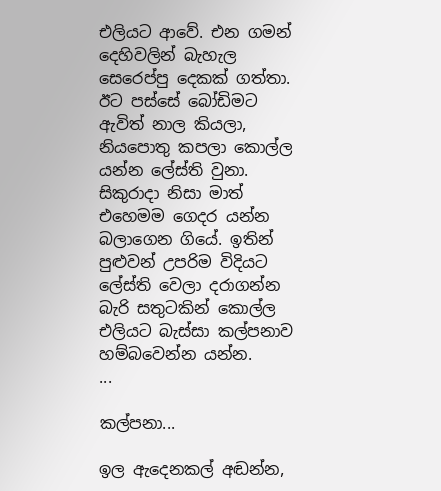එලියට ආවේ. එන ගමන් දෙහිවලින් බැහැල සෙරෙප්පු දෙකක් ගත්තා. ඊට පස්සේ බෝඩිමට ඇවිත් නාල කියලා, නියපොතු කපලා කොල්ල යන්න ලේස්ති වුනා. සිකුරාදා නිසා මාත් එහෙමම ගෙදර යන්න බලාගෙන ගියේ. ඉතින් පුළුවන් උපරිම විදියට ලේස්ති වෙලා දරාගන්න බැරි සතුටකින් කොල්ල එලියට බැස්සා කල්පනාව හම්බවෙන්න යන්න.
...

කල්පනා...

ඉල ඇදෙනකල් අඬන්න,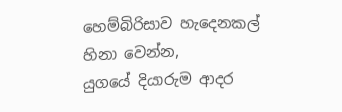හෙම්බිරිසාව හැදෙනකල් හිනා වෙන්න,
යුගයේ දියාරුම ආදර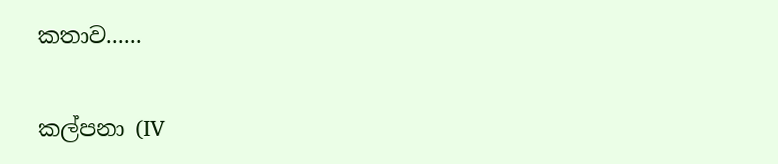කතාව......

කල්පනා (IV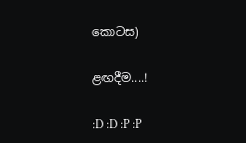කොටස)

ළඟදීම....!

:D :D :P :P